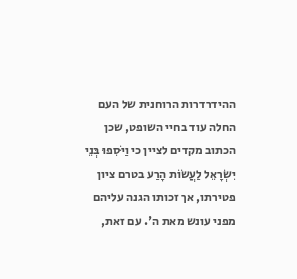ההידרדרות הרוחנית של העם החלה עוד בחיי השופט, שכן הכתוב מקדים לציין כי וַיֹּסִפוּ בְּנֵי יִשְׂרָאֵל לַעֲשׂוֹת הָרַע בטרם ציון פטירתו, אך זכותו הגנה עליהם מפני עונש מאת ה'. עם זאת,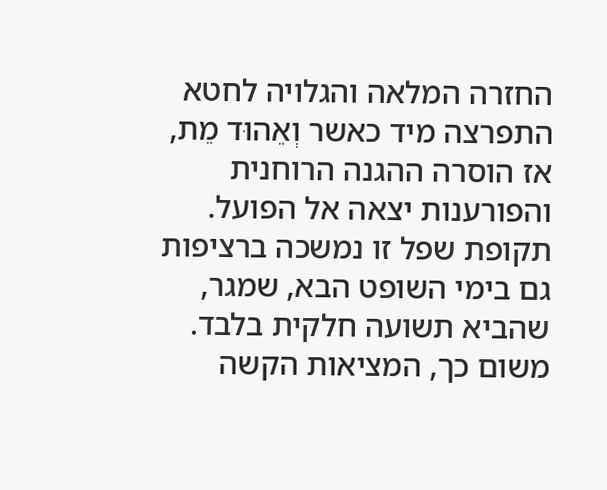החזרה המלאה והגלויה לחטא התפרצה מיד כאשר וְאֵהוּד מֵת, אז הוסרה ההגנה הרוחנית והפורענות יצאה אל הפועל. תקופת שפל זו נמשכה ברציפות גם בימי השופט הבא, שמגר, שהביא תשועה חלקית בלבד. משום כך, המציאות הקשה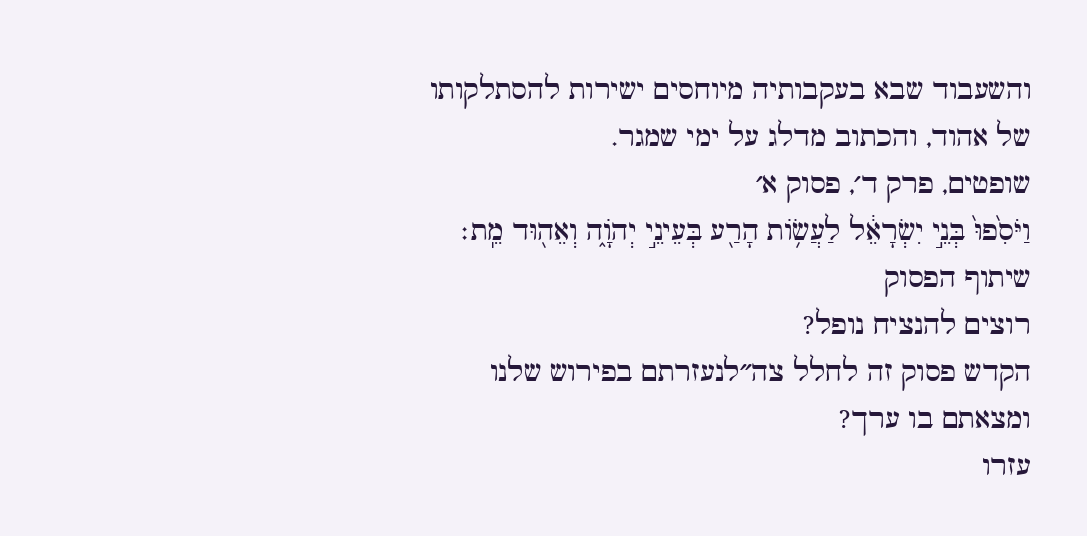והשעבוד שבא בעקבותיה מיוחסים ישירות להסתלקותו של אהוד, והכתוב מדלג על ימי שמגר.
שופטים, פרק ד׳, פסוק א׳
וַיֹּסִ֙פוּ֙ בְּנֵ֣י יִשְׂרָאֵ֔ל לַעֲשׂ֥וֹת הָרַ֖ע בְּעֵינֵ֣י יְהֹוָ֑ה וְאֵה֖וּד מֵֽת׃
שיתוף הפסוק
רוצים להנציח נופל?
הקדש פסוק זה לחלל צה״לנעזרתם בפירוש שלנו ומצאתם בו ערך?
עזרו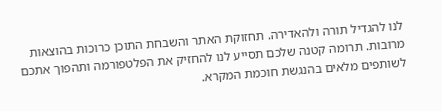לנו להגדיל תורה ולהאדירה. תחזוקת האתר והשבחת התוכן כרוכות בהוצאות מרובות. תרומה קטנה שלכם תסייע לנו להחזיק את הפלטפורמה ותהפוך אתכם לשותפים מלאים בהנגשת חוכמת המקרא.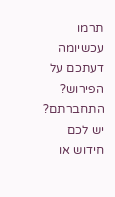תרמו עכשיומה דעתכם על הפירוש?
התחברתם? יש לכם חידוש או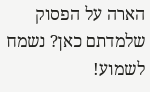הארה על הפסוק שלמדתם כאן? נשמח לשמוע!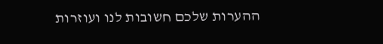ההערות שלכם חשובות לנו ועוזרות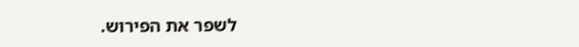לשפר את הפירוש.